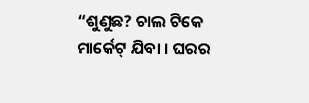“ଶୁଣୁଛ? ଚାଲ ଟିକେ ମାର୍କେଟ୍ ଯିବା । ଘରର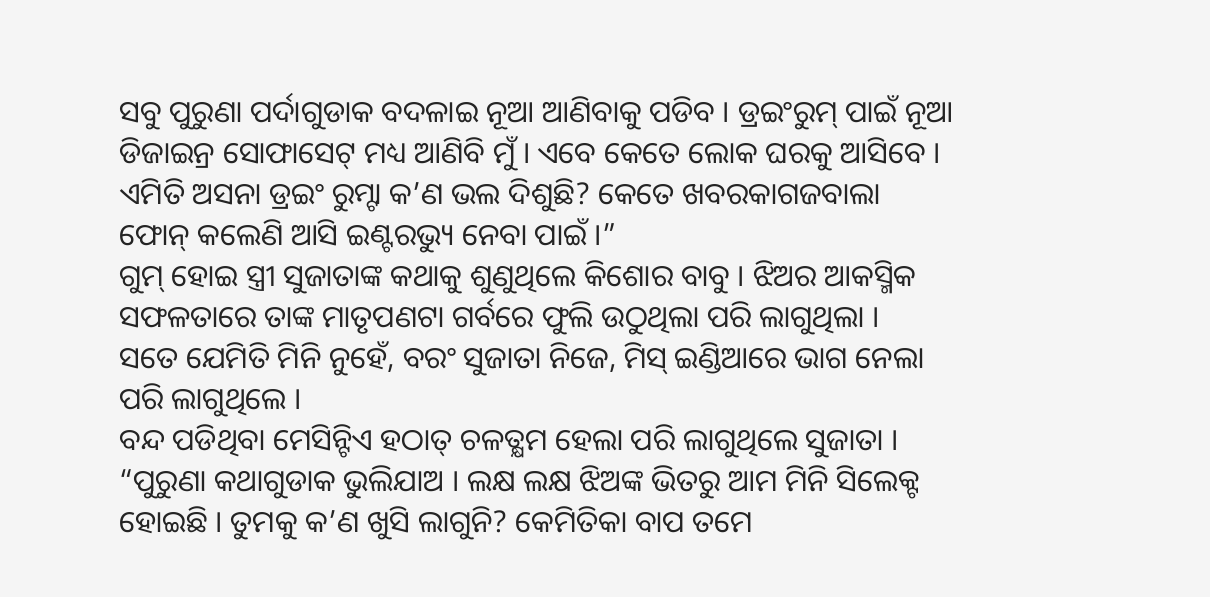ସବୁ ପୁରୁଣା ପର୍ଦାଗୁଡାକ ବଦଳାଇ ନୂଆ ଆଣିବାକୁ ପଡିବ । ଡ୍ରଇଂରୁମ୍ ପାଇଁ ନୂଆ ଡିଜାଇନ୍ର ସୋଫାସେଟ୍ ମଧ୍ୟ ଆଣିବି ମୁଁ । ଏବେ କେତେ ଲୋକ ଘରକୁ ଆସିବେ । ଏମିତି ଅସନା ଡ୍ରଇଂ ରୁମ୍ଟା କ’ଣ ଭଲ ଦିଶୁଛି? କେତେ ଖବରକାଗଜବାଲା ଫୋନ୍ କଲେଣି ଆସି ଇଣ୍ଟରଭ୍ୟୁ ନେବା ପାଇଁ ।”
ଗୁମ୍ ହୋଇ ସ୍ତ୍ରୀ ସୁଜାତାଙ୍କ କଥାକୁ ଶୁଣୁଥିଲେ କିଶୋର ବାବୁ । ଝିଅର ଆକସ୍ମିକ ସଫଳତାରେ ତାଙ୍କ ମାତୃପଣଟା ଗର୍ବରେ ଫୁଲି ଉଠୁଥିଲା ପରି ଲାଗୁଥିଲା ।
ସତେ ଯେମିତି ମିନି ନୁହେଁ, ବରଂ ସୁଜାତା ନିଜେ, ମିସ୍ ଇଣ୍ଡିଆରେ ଭାଗ ନେଲା ପରି ଲାଗୁଥିଲେ ।
ବନ୍ଦ ପଡିଥିବା ମେସିନ୍ଟିଏ ହଠାତ୍ ଚଳତ୍କ୍ଷମ ହେଲା ପରି ଲାଗୁଥିଲେ ସୁଜାତା ।
“ପୁରୁଣା କଥାଗୁଡାକ ଭୁଲିଯାଅ । ଲକ୍ଷ ଲକ୍ଷ ଝିଅଙ୍କ ଭିତରୁ ଆମ ମିନି ସିଲେକ୍ଟ ହୋଇଛି । ତୁମକୁ କ’ଣ ଖୁସି ଲାଗୁନି? କେମିତିକା ବାପ ତମେ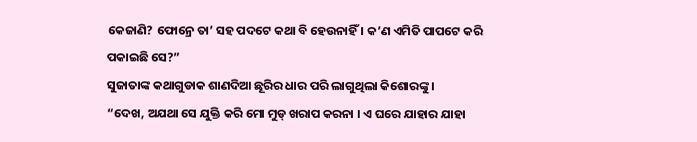କେଜାଣି? ଫୋନ୍ରେ ତା’ ସହ ପଦଟେ କଥା ବି ହେଉନାହିଁ । କ’ଣ ଏମିତି ପାପଟେ କରି ପକାଇଛି ସେ?”
ସୁଜାତାଙ୍କ କଥାଗୁଡାକ ଶାଣଦିଆ ଛୂରିର ଧାର ପରି ଲାଗୁଥିଲା କିଶୋରଙ୍କୁ ।
“ଦେଖ, ଅଯଥା ସେ ଯୁକ୍ତି କରି ମୋ ମୁଡ୍ ଖରାପ କରନା । ଏ ଘରେ ଯାହାର ଯାହା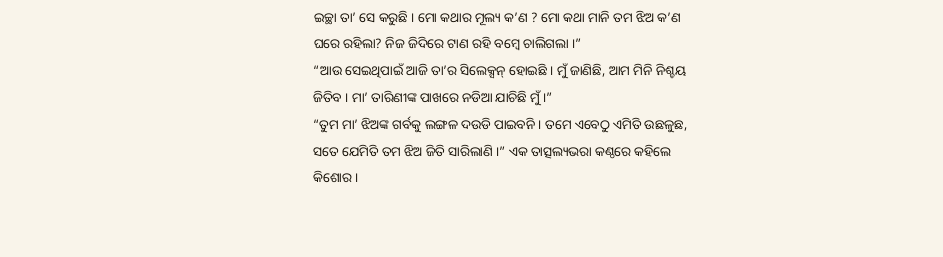ଇଚ୍ଛା ତା’ ସେ କରୁଛି । ମୋ କଥାର ମୂଲ୍ୟ କ’ଣ ? ମୋ କଥା ମାନି ତମ ଝିଅ କ’ଣ ଘରେ ରହିଲା? ନିଜ ଜିଦିରେ ଟାଣ ରହି ବମ୍ବେ ଚାଲିଗଲା ।”
“ଆଉ ସେଇଥିପାଇଁ ଆଜି ତା’ର ସିଲେକ୍ସନ୍ ହୋଇଛି । ମୁଁ ଜାଣିଛି, ଆମ ମିନି ନିଶ୍ଚୟ ଜିତିବ । ମା’ ତାରିଣୀଙ୍କ ପାଖରେ ନଡିଆ ଯାଚିଛି ମୁଁ ।”
“ତୁମ ମା’ ଝିଅଙ୍କ ଗର୍ବକୁ ଲଙ୍ଗଳ ଦଉଡି ପାଇବନି । ତମେ ଏବେଠୁ ଏମିତି ଉଛଳୁଛ, ସତେ ଯେମିତି ତମ ଝିଅ ଜିତି ସାରିଲାଣି ।” ଏକ ତାତ୍ସଲ୍ୟଭରା କଣ୍ଠରେ କହିଲେ କିଶୋର ।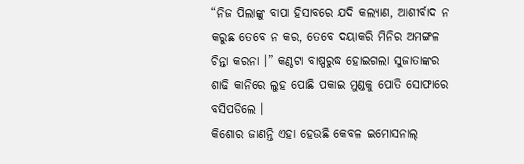“ନିଜ ପିଲାଙ୍କୁ ବାପା ହିସାବରେ ଯଦି କଲ୍ୟାଣ, ଆଶୀର୍ବାଦ ନ କରୁଛ ତେବେ ନ କର, ତେବେ ଦୟାକରି ମିନିର ଅମଙ୍ଗଳ ଚିନ୍ତା କରନା ।” କଣ୍ଠଟା ବାଷ୍ପରୁଦ୍ଧ ହୋଇଗଲା ସୁଜାତାଙ୍କର ଶାଢି କାନିରେ ଲୁହ ପୋଛି ପକାଇ ମୁଣ୍ଡକୁ ପୋତି ସୋଫାରେ ବସିପଡିଲେ ।
କିଶୋର ଜାଣନ୍ତି ଏହା ହେଉଛି କେବଳ ଇମୋସନାଲ୍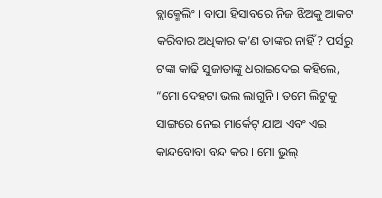ବ୍ଲାକ୍ମେଲିଂ । ବାପା ହିସାବରେ ନିଜ ଝିଅକୁ ଆକଟ କରିବାର ଅଧିକାର କ’ଣ ତାଙ୍କର ନାହିଁ ? ପର୍ସରୁ ଟଙ୍କା କାଢି ସୁଜାତାଙ୍କୁ ଧରାଇଦେଇ କହିଲେ, “ମୋ ଦେହଟା ଭଲ ଲାଗୁନି । ତମେ ଲିଟୁକୁ ସାଙ୍ଗରେ ନେଇ ମାର୍କେଟ୍ ଯାଅ ଏବଂ ଏଇ କାନ୍ଦବୋବା ବନ୍ଦ କର । ମୋ ଭୁଲ୍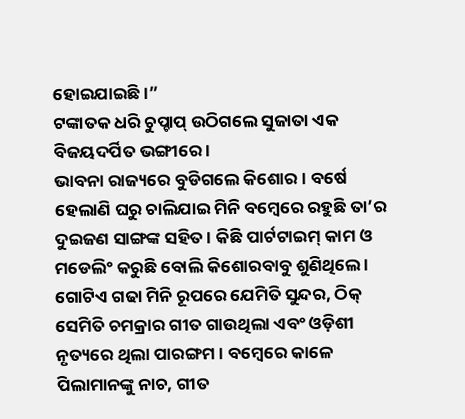ହୋଇଯାଇଛି ।”
ଟଙ୍କାତକ ଧରି ଚୁପ୍ଚାପ୍ ଉଠିଗଲେ ସୁଜାତା ଏକ ବିଜୟଦର୍ପିତ ଭଙ୍ଗୀରେ ।
ଭାବନା ରାଜ୍ୟରେ ବୁଡିଗଲେ କିଶୋର । ବର୍ଷେ ହେଲାଣି ଘରୁ ଚାଲିଯାଇ ମିନି ବମ୍ବେରେ ରହୁଛି ତା’ର ଦୁଇଜଣ ସାଙ୍ଗଙ୍କ ସହିତ । କିଛି ପାର୍ଟଟାଇମ୍ କାମ ଓ ମଡେଲିଂ କରୁଛି ବୋଲି କିଶୋରବାବୁ ଶୁଣିଥିଲେ । ଗୋଟିଏ ଗଢା ମିନି ରୂପରେ ଯେମିତି ସୁନ୍ଦର, ଠିକ୍ ସେମିତି ଚମକ୍ରାର ଗୀତ ଗାଉଥିଲା ଏବଂ ଓଡ଼ିଶୀ ନୃତ୍ୟରେ ଥିଲା ପାରଙ୍ଗମ । ବମ୍ବେରେ କାଳେ ପିଲାମାନଙ୍କୁ ନାଚ, ଗୀତ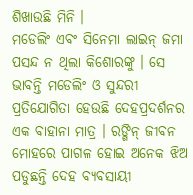ଶିଖାଉଛି ମିନି ।
ମଡେଲିଂ ଏବଂ ସିନେମା ଲାଇନ୍ ଜମା ପସନ୍ଦ ନ ଥିଲା କିଶୋରଙ୍କୁ । ସେ ଭାବନ୍ତି ମଡେଲିଂ ଓ ସୁନ୍ଦରୀ ପ୍ରତିଯୋଗିତା ହେଉଛି ଦେହପ୍ରଦର୍ଶନର ଏକ ବାହାନା ମାତ୍ର । ରଙ୍ଗିନ୍ ଜୀବନ ମୋହରେ ପାଗଳ ହୋଇ ଅନେକ ଝିଅ ପଡୁଛନ୍ତି ଦେହ ବ୍ୟବସାୟୀ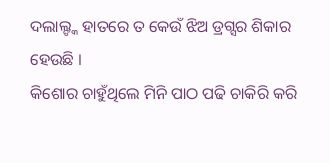ଦଲାଲ୍ଙ୍କ ହାତରେ ତ କେଉଁ ଝିଅ ଡ୍ରଗ୍ସର ଶିକାର ହେଉଛି ।
କିଶୋର ଚାହୁଁଥିଲେ ମିନି ପାଠ ପଢି ଚାକିରି କରି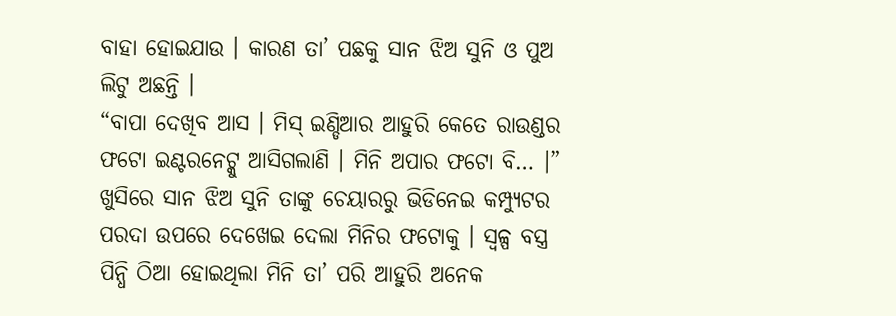ବାହା ହୋଇଯାଉ । କାରଣ ତା’ ପଛକୁ ସାନ ଝିଅ ସୁନି ଓ ପୁଅ ଲିଟୁ ଅଛନ୍ତି ।
“ବାପା ଦେଖିବ ଆସ । ମିସ୍ ଇଣ୍ଡିଆର ଆହୁରି କେତେ ରାଉଣ୍ଡର ଫଟୋ ଇଣ୍ଟରନେଟ୍କୁ ଆସିଗଲାଣି । ମିନି ଅପାର ଫଟୋ ବି… ।”
ଖୁସିରେ ସାନ ଝିଅ ସୁନି ତାଙ୍କୁ ଚେୟାରରୁ ଭିଡିନେଇ କମ୍ପ୍ୟୁଟର ପରଦା ଉପରେ ଦେଖେଇ ଦେଲା ମିନିର ଫଟୋକୁ । ସ୍ୱଳ୍ପ ବସ୍ତ୍ର ପିନ୍ଧି ଠିଆ ହୋଇଥିଲା ମିନି ତା’ ପରି ଆହୁରି ଅନେକ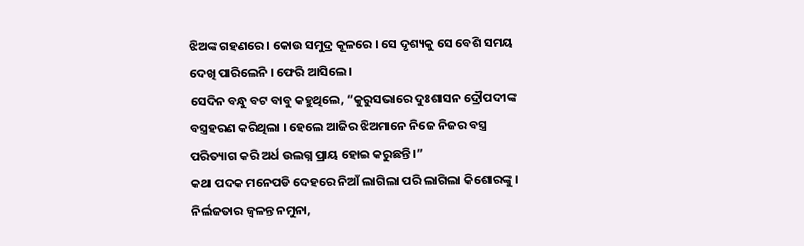ଝିଅଙ୍କ ଗହଣରେ । କୋଉ ସମୁଦ୍ର କୂଳରେ । ସେ ଦୃଶ୍ୟକୁ ସେ ବେଶି ସମୟ ଦେଖି ପାରିଲେନି । ଫେରି ଆସିଲେ ।
ସେଦିନ ବନ୍ଧୁ ବଟ ବାବୁ କହୁଥିଲେ, “କୁରୁସଭାରେ ଦୁଃଶାସନ ଦ୍ରୌପଦୀଙ୍କ ବସ୍ତ୍ରହରଣ କରିଥିଲା । ହେଲେ ଆଜିର ଝିଅମାନେ ନିଜେ ନିଜର ବସ୍ତ୍ର ପରିତ୍ୟାଗ କରି ଅର୍ଧ ଉଲଗ୍ନ ପ୍ରାୟ ହୋଇ କରୁଛନ୍ତି ।”
କଥା ପଦକ ମନେପଡି ଦେହରେ ନିଆଁ ଲାଗିଲା ପରି ଲାଗିଲା କିଶୋରଙ୍କୁ ।
ନିର୍ଲଜତାର ଜ୍ୱଳନ୍ତ ନମୁନା,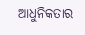ଆଧୁନିକତାର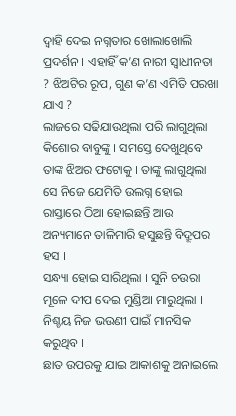ଦ୍ୱାହି ଦେଇ ନଗ୍ନତାର ଖୋଲାଖୋଲି ପ୍ରଦର୍ଶନ । ଏହାହିଁ କ’ଣ ନାରୀ ସ୍ୱାଧୀନତା ? ଝିଅଟିର ରୂପ, ଗୁଣ କ’ଣ ଏମିତି ପରଖା ଯାଏ ?
ଲାଜରେ ସଢିଯାଉଥିଲା ପରି ଲାଗୁଥିଲା କିଶୋର ବାବୁଙ୍କୁ । ସମସ୍ତେ ଦେଖୁଥିବେ ତାଙ୍କ ଝିଅର ଫଟୋକୁ । ତାଙ୍କୁ ଲାଗୁଥିଲା ସେ ନିଜେ ଯେମିତି ଉଲଗ୍ନ ହୋଇ ରାସ୍ତାରେ ଠିଆ ହୋଇଛନ୍ତି ଆଉ ଅନ୍ୟମାନେ ତାଳିମାରି ହସୁଛନ୍ତି ବିଦ୍ରୂପର ହସ ।
ସନ୍ଧ୍ୟା ହୋଇ ସାରିଥିଲା । ସୁନି ଚଉରା ମୂଳେ ଦୀପ ଦେଇ ମୁଣ୍ଡିଆ ମାରୁଥିଲା । ନିଶ୍ଚୟ ନିଜ ଭଉଣୀ ପାଇଁ ମାନସିକ କରୁଥିବ ।
ଛାତ ଉପରକୁ ଯାଇ ଆକାଶକୁ ଅନାଇଲେ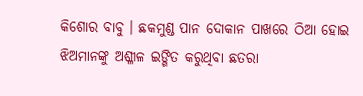କିଶୋର ବାବୁ । ଛକମୁଣ୍ଡ ପାନ ଦୋକାନ ପାଖରେ ଠିଆ ହୋଇ ଝିଅମାନଙ୍କୁ ଅଶ୍ଳୀଳ ଇଙ୍ଗିତ କରୁଥିବା ଛତରା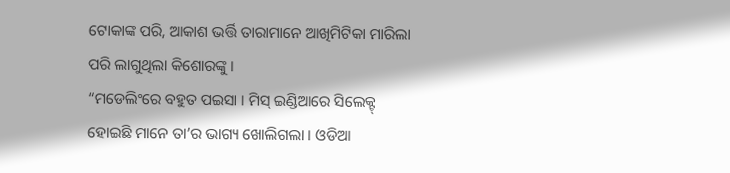ଟୋକାଙ୍କ ପରି, ଆକାଶ ଭର୍ତ୍ତି ତାରାମାନେ ଆଖିମିଟିକା ମାରିଲା ପରି ଲାଗୁଥିଲା କିଶୋରଙ୍କୁ ।
“ମଡେଲିଂରେ ବହୁତ ପଇସା । ମିସ୍ ଇଣ୍ଡିଆରେ ସିଲେକ୍ଟ୍ ହୋଇଛି ମାନେ ତା’ର ଭାଗ୍ୟ ଖୋଲିଗଲା । ଓଡିଆ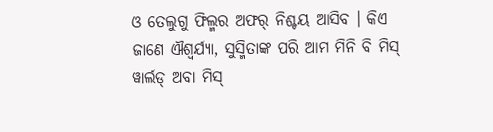ଓ ତେଲୁଗୁ ଫିଲ୍ମର ଅଫର୍ ନିଶ୍ଚୟ ଆସିବ । କିଏ ଜାଣେ ଐଶ୍ୱର୍ଯ୍ୟା, ସୁସ୍ମିତାଙ୍କ ପରି ଆମ ମିନି ବି ମିସ୍ ୱାର୍ଲଡ୍ ଅବା ମିସ୍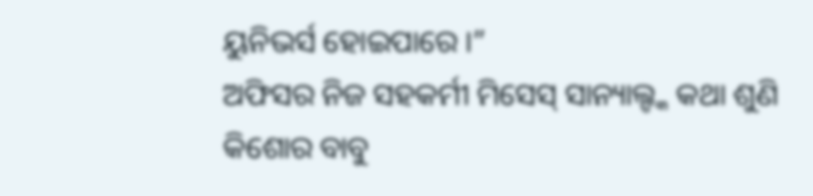ୟୁନିଭର୍ସ ହୋଇପାରେ ।”
ଅଫିସର ନିଜ ସହକର୍ମୀ ମିସେସ୍ ସାନ୍ୟାଲ୍ଙ୍କ କଥା ଶୁଣି କିଶୋର ବାବୁ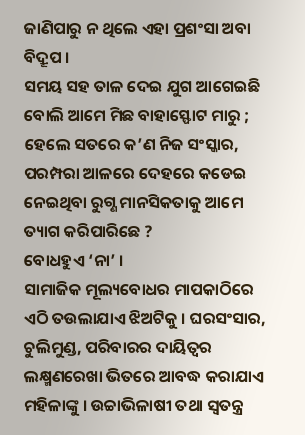ଜାଣିପାରୁ ନ ଥିଲେ ଏହା ପ୍ରଶଂସା ଅବା ବିଦ୍ରୂପ ।
ସମୟ ସହ ତାଳ ଦେଇ ଯୁଗ ଆଗେଇଛି ବୋଲି ଆମେ ମିଛ ବାହାସ୍ଫୋଟ ମାରୁ ; ହେଲେ ସତରେ କ’ଣ ନିଜ ସଂସ୍କାର, ପରମ୍ପରା ଆଳରେ ଦେହରେ କଡେଇ ନେଇଥିବା ରୁଗ୍ଣ ମାନସିକତାକୁ ଆମେ ତ୍ୟାଗ କରିପାରିଛେ ?
ବୋଧହୁଏ ‘ନା’ ।
ସାମାଜିକ ମୂଲ୍ୟବୋଧର ମାପକାଠିରେ ଏଠି ତଉଲାଯାଏ ଝିଅଟିକୁ । ଘରସଂସାର, ଚୁଲିମୁଣ୍ଡ, ପରିବାରର ଦାୟିତ୍ୱର ଲକ୍ଷ୍ମଣରେଖା ଭିତରେ ଆବଦ୍ଧ କରାଯାଏ ମହିଳାଙ୍କୁ । ଉଚ୍ଚାଭିଳାଷୀ ତଥା ସ୍ୱତନ୍ତ୍ର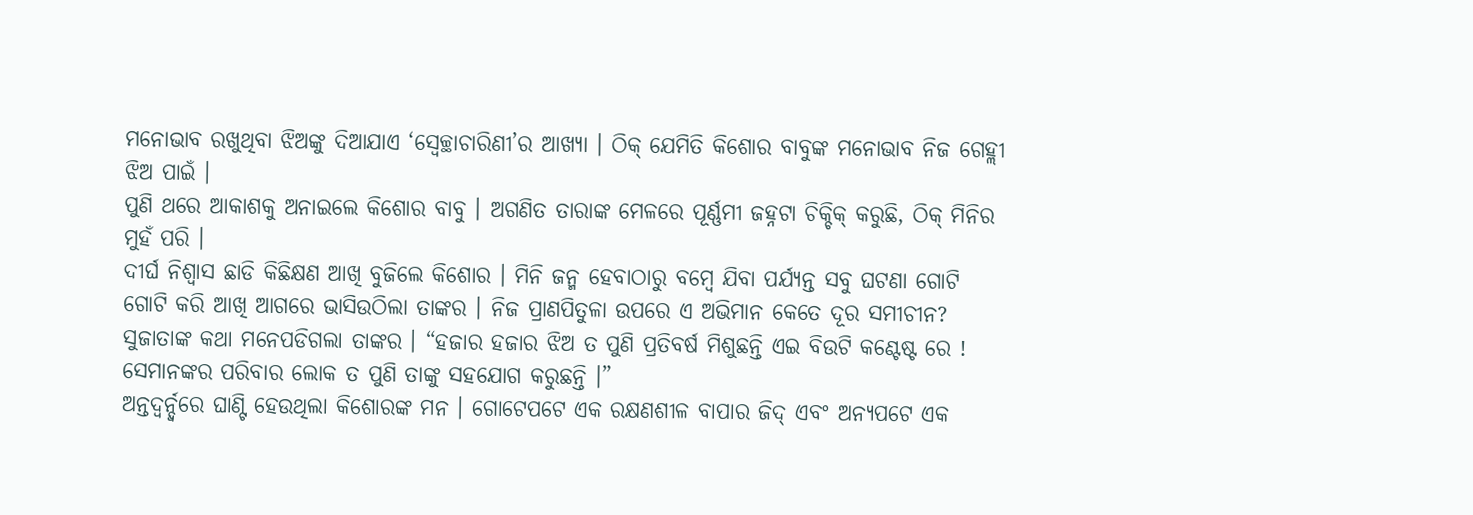ମନୋଭାବ ରଖୁଥିବା ଝିଅଙ୍କୁ ଦିଆଯାଏ ‘ସ୍ୱେଚ୍ଛାଚାରିଣୀ’ର ଆଖ୍ୟା । ଠିକ୍ ଯେମିତି କିଶୋର ବାବୁଙ୍କ ମନୋଭାବ ନିଜ ଗେହ୍ଲୀ ଝିଅ ପାଇଁ ।
ପୁଣି ଥରେ ଆକାଶକୁ ଅନାଇଲେ କିଶୋର ବାବୁ । ଅଗଣିତ ତାରାଙ୍କ ମେଳରେ ପୂର୍ଣ୍ଣମୀ ଜହ୍ନଟା ଚିକ୍ଚିକ୍ କରୁଛି, ଠିକ୍ ମିନିର ମୁହଁ ପରି ।
ଦୀର୍ଘ ନିଶ୍ୱାସ ଛାଡି କିଛିକ୍ଷଣ ଆଖି ବୁଜିଲେ କିଶୋର । ମିନି ଜନ୍ମ ହେବାଠାରୁ ବମ୍ବେ ଯିବା ପର୍ଯ୍ୟନ୍ତ ସବୁ ଘଟଣା ଗୋଟି ଗୋଟି କରି ଆଖି ଆଗରେ ଭାସିଉଠିଲା ତାଙ୍କର । ନିଜ ପ୍ରାଣପିତୁଳା ଉପରେ ଏ ଅଭିମାନ କେତେ ଦୂର ସମୀଚୀନ?
ସୁଜାତାଙ୍କ କଥା ମନେପଡିଗଲା ତାଙ୍କର । “ହଜାର ହଜାର ଝିଅ ତ ପୁଣି ପ୍ରତିବର୍ଷ ମିଶୁଛନ୍ତି ଏଇ ବିଉଟି କଣ୍ଟେଷ୍ଟ ରେ ! ସେମାନଙ୍କର ପରିବାର ଲୋକ ତ ପୁଣି ତାଙ୍କୁ ସହଯୋଗ କରୁଛନ୍ତି ।”
ଅନ୍ତଦ୍ୱର୍ନ୍ଦ୍ୱରେ ଘାଣ୍ଟି ହେଉଥିଲା କିଶୋରଙ୍କ ମନ । ଗୋଟେପଟେ ଏକ ରକ୍ଷଣଶୀଳ ବାପାର ଜିଦ୍ ଏବଂ ଅନ୍ୟପଟେ ଏକ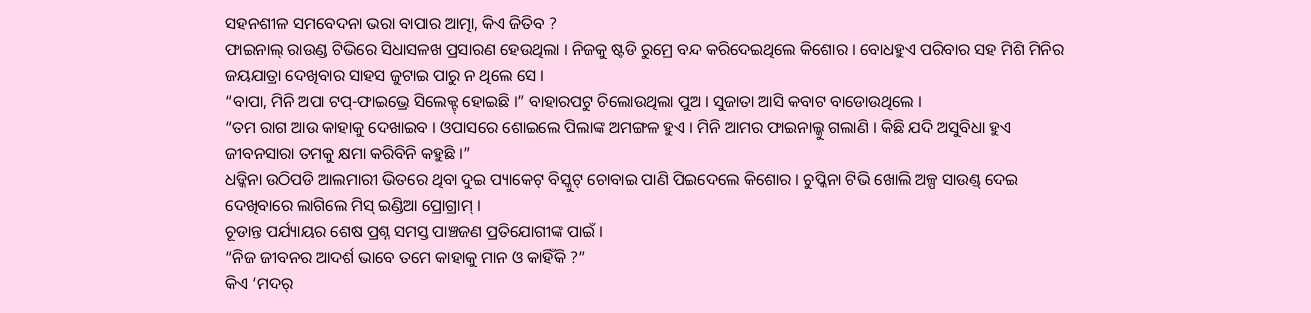ସହନଶୀଳ ସମବେଦନା ଭରା ବାପାର ଆତ୍ମା, କିଏ ଜିତିବ ?
ଫାଇନାଲ୍ ରାଉଣ୍ଡ ଟିଭିରେ ସିଧାସଳଖ ପ୍ରସାରଣ ହେଉଥିଲା । ନିଜକୁ ଷ୍ଟଡି ରୁମ୍ରେ ବନ୍ଦ କରିଦେଇଥିଲେ କିଶୋର । ବୋଧହୁଏ ପରିବାର ସହ ମିଶି ମିନିର ଜୟଯାତ୍ରା ଦେଖିବାର ସାହସ ଜୁଟାଇ ପାରୁ ନ ଥିଲେ ସେ ।
“ବାପା, ମିନି ଅପା ଟପ୍-ଫାଇଭ୍ରେ ସିଲେକ୍ଟ୍ ହୋଇଛି ।” ବାହାରପଟୁ ଚିଲୋଉଥିଲା ପୁଅ । ସୁଜାତା ଆସି କବାଟ ବାଡୋଉଥିଲେ ।
“ତମ ରାଗ ଆଉ କାହାକୁ ଦେଖାଇବ । ଓପାସରେ ଶୋଇଲେ ପିଲାଙ୍କ ଅମଙ୍ଗଳ ହୁଏ । ମିନି ଆମର ଫାଇନାଲ୍କୁ ଗଲାଣି । କିଛି ଯଦି ଅସୁବିଧା ହୁଏ ଜୀବନସାରା ତମକୁ କ୍ଷମା କରିବିନି କହୁଛି ।”
ଧଡ୍କିନା ଉଠିପଡି ଆଲମାରୀ ଭିତରେ ଥିବା ଦୁଇ ପ୍ୟାକେଟ୍ ବିସ୍କୁଟ୍ ଚୋବାଇ ପାଣି ପିଇଦେଲେ କିଶୋର । ଚୁପ୍କିନା ଟିଭି ଖୋଲି ଅଳ୍ପ ସାଉଣ୍ଡ୍ ଦେଇ ଦେଖିବାରେ ଲାଗିଲେ ମିସ୍ ଇଣ୍ଡିଆ ପ୍ରୋଗ୍ରାମ୍ ।
ଚୂଡାନ୍ତ ପର୍ଯ୍ୟାୟର ଶେଷ ପ୍ରଶ୍ନ ସମସ୍ତ ପାଞ୍ଚଜଣ ପ୍ରତିଯୋଗୀଙ୍କ ପାଇଁ ।
“ନିଜ ଜୀବନର ଆଦର୍ଶ ଭାବେ ତମେ କାହାକୁ ମାନ ଓ କାହିଁକି ?”
କିଏ ‘ମଦର୍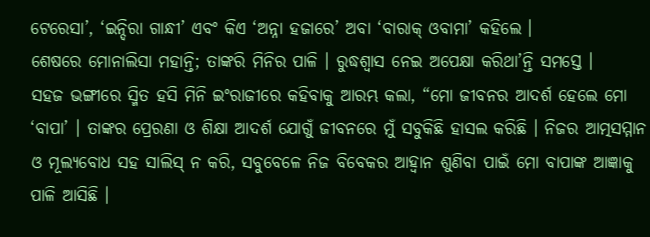ଟେରେସା’, ‘ଇନ୍ଦିରା ଗାନ୍ଧୀ’ ଏବଂ କିଏ ‘ଅନ୍ନା ହଜାରେ’ ଅବା ‘ବାରାକ୍ ଓବାମା’ କହିଲେ ।
ଶେଷରେ ମୋନାଲିସା ମହାନ୍ତି; ତାଙ୍କରି ମିନିର ପାଳି । ରୁଦ୍ଧଶ୍ୱାସ ନେଇ ଅପେକ୍ଷା କରିଥା’ନ୍ତି ସମସ୍ତେ ।
ସହଜ ଭଙ୍ଗୀରେ ସ୍ମିତ ହସି ମିନି ଇଂରାଜୀରେ କହିବାକୁ ଆରମ୍ଭ କଲା, “ମୋ ଜୀବନର ଆଦର୍ଶ ହେଲେ ମୋ ‘ବାପା’ । ତାଙ୍କର ପ୍ରେରଣା ଓ ଶିକ୍ଷା ଆଦର୍ଶ ଯୋଗୁଁ ଜୀବନରେ ମୁଁ ସବୁକିଛି ହାସଲ କରିଛି । ନିଜର ଆତ୍ମସମ୍ମାନ ଓ ମୂଲ୍ୟବୋଧ ସହ ସାଲିସ୍ ନ କରି, ସବୁବେଳେ ନିଜ ବିବେକର ଆହ୍ୱାନ ଶୁଣିବା ପାଇଁ ମୋ ବାପାଙ୍କ ଆଜ୍ଞାକୁ ପାଳି ଆସିଛି ।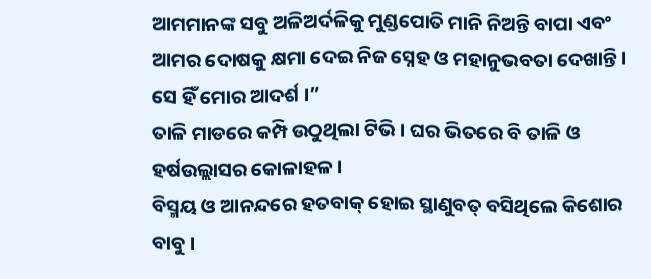ଆମମାନଙ୍କ ସବୁ ଅଳିଅର୍ଦଳିକୁ ମୁଣ୍ଡପୋତି ମାନି ନିଅନ୍ତି ବାପା ଏବଂ ଆମର ଦୋଷକୁ କ୍ଷମା ଦେଇ ନିଜ ସ୍ନେହ ଓ ମହାନୁଭବତା ଦେଖାନ୍ତି । ସେ ହିଁ ମୋର ଆଦର୍ଶ ।”
ତାଳି ମାଡରେ କମ୍ପି ଉଠୁଥିଲା ଟିଭି । ଘର ଭିତରେ ବି ତାଳି ଓ ହର୍ଷଉଲ୍ଲାସର କୋଳାହଳ ।
ବିସ୍ମୟ ଓ ଆନନ୍ଦରେ ହତବାକ୍ ହୋଇ ସ୍ଥାଣୁବତ୍ ବସିଥିଲେ କିଶୋର ବାବୁ ।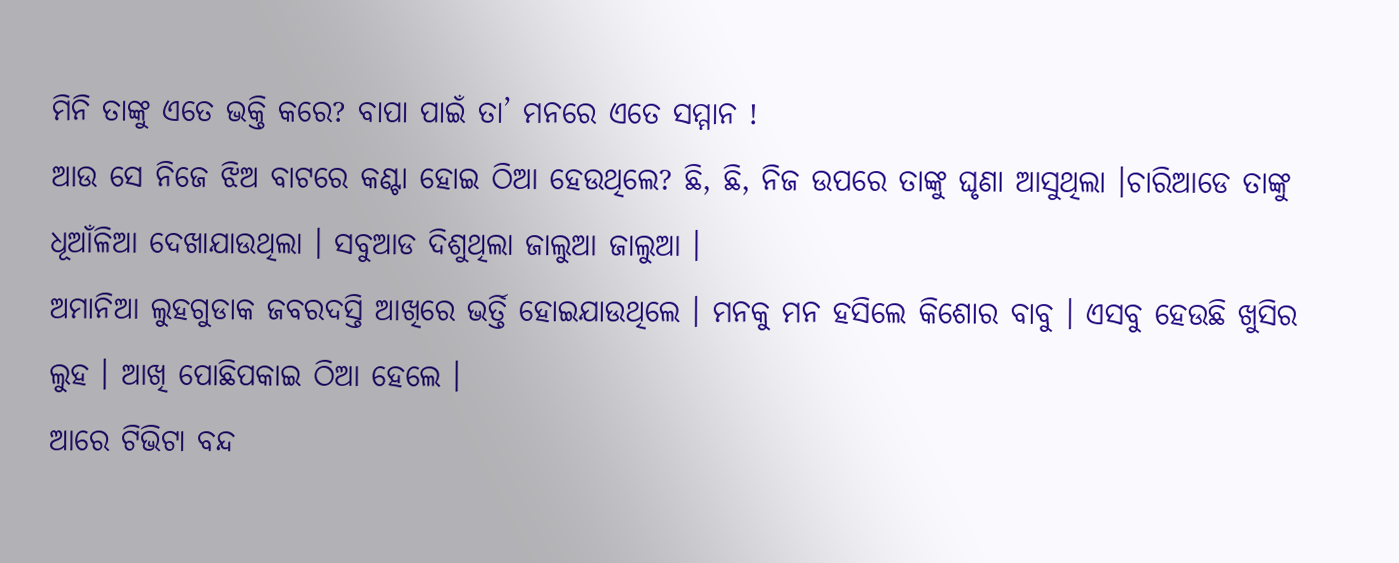ମିନି ତାଙ୍କୁ ଏତେ ଭକ୍ତି କରେ? ବାପା ପାଇଁ ତା’ ମନରେ ଏତେ ସମ୍ମାନ !
ଆଉ ସେ ନିଜେ ଝିଅ ବାଟରେ କଣ୍ଟା ହୋଇ ଠିଆ ହେଉଥିଲେ? ଛି, ଛି, ନିଜ ଉପରେ ତାଙ୍କୁ ଘୃଣା ଆସୁଥିଲା ।ଚାରିଆଡେ ତାଙ୍କୁ ଧୂଆଁଳିଆ ଦେଖାଯାଉଥିଲା । ସବୁଆଡ ଦିଶୁଥିଲା ଜାଲୁଆ ଜାଲୁଆ ।
ଅମାନିଆ ଲୁହଗୁଡାକ ଜବରଦସ୍ତି ଆଖିରେ ଭର୍ତ୍ତି ହୋଇଯାଉଥିଲେ । ମନକୁ ମନ ହସିଲେ କିଶୋର ବାବୁ । ଏସବୁ ହେଉଛି ଖୁସିର ଲୁହ । ଆଖି ପୋଛିପକାଇ ଠିଆ ହେଲେ ।
ଆରେ ଟିଭିଟା ବନ୍ଦ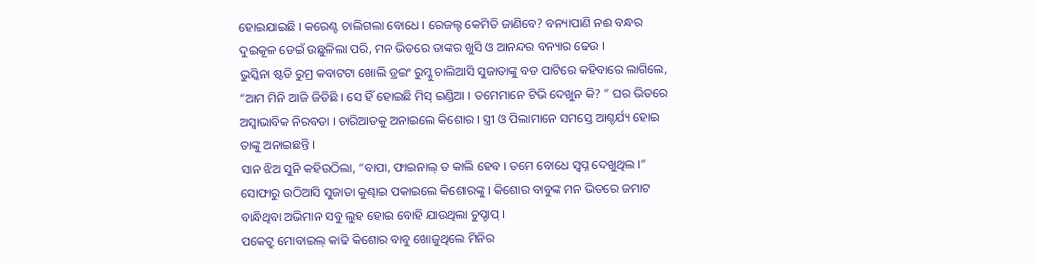ହୋଇଯାଇଛି । କରେଣ୍ଟ ଚାଲିଗଲା ବୋଧେ । ରେଜଲ୍ଟ କେମିତି ଜାଣିବେ? ବନ୍ୟାପାଣି ନଈ ବନ୍ଧର ଦୁଇକୂଳ ଡେଇଁ ଉଛୁଳିଲା ପରି, ମନ ଭିତରେ ତାଙ୍କର ଖୁସି ଓ ଆନନ୍ଦର ବନ୍ୟାର ଢେଉ ।
ଭୁସ୍କିନା ଷ୍ଟଡି ରୁମ୍ର କବାଟଟା ଖୋଲି ଡ୍ରଇଂ ରୁମ୍କୁ ଚାଲିଆସି ସୁଜାତାଙ୍କୁ ବଡ ପାଟିରେ କହିବାରେ ଲାଗିଲେ, “ଆମ ମିନି ଆଜି ଜିତିଛି । ସେ ହିଁ ହୋଇଛି ମିସ୍ ଇଣ୍ଡିଆ । ତମେମାନେ ଟିଭି ଦେଖୁନ କି? ” ଘର ଭିତରେ ଅସ୍ୱାଭାବିକ ନିରବତା । ଚାରିଆଡକୁ ଅନାଇଲେ କିଶୋର । ସ୍ତ୍ରୀ ଓ ପିଲାମାନେ ସମସ୍ତେ ଆଶ୍ଚର୍ଯ୍ୟ ହୋଇ ତାଙ୍କୁ ଅନାଇଛନ୍ତି ।
ସାନ ଝିଅ ସୁନି କହିଉଠିଲା, “ବାପା, ଫାଇନାଲ୍ ତ କାଲି ହେବ । ତମେ ବୋଧେ ସ୍ୱପ୍ନ ଦେଖୁଥିଲ ।”
ସୋଫାରୁ ଉଠିଆସି ସୁଜାତା କୁଣ୍ଢାଇ ପକାଇଲେ କିଶୋରଙ୍କୁ । କିଶୋର ବାବୁଙ୍କ ମନ ଭିତରେ ଜମାଟ ବାନ୍ଧିଥିବା ଅଭିମାନ ସବୁ ଲୁହ ହୋଇ ବୋହି ଯାଉଥିଲା ଚୁପ୍ଚାପ୍ ।
ପକେଟ୍ରୁ ମୋବାଇଲ୍ କାଢି କିଶୋର ବାବୁ ଖୋଜୁଥିଲେ ମିନିର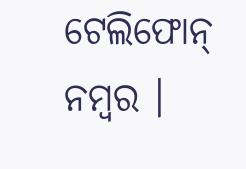ଟେଲିଫୋନ୍ ନମ୍ବର ।